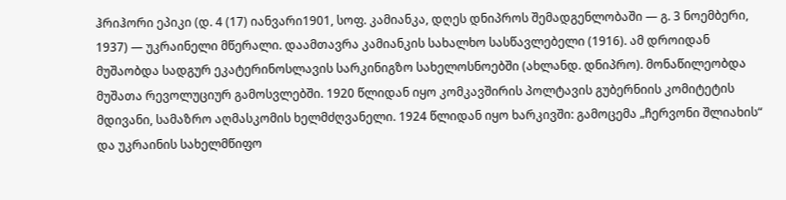ჰრიჰორი ეპიკი (დ. 4 (17) იანვარი1901, სოფ. კამიანკა, დღეს დნიპროს შემადგენლობაში — გ. 3 ნოემბერი, 1937) — უკრაინელი მწერალი. დაამთავრა კამიანკის სახალხო სასწავლებელი (1916). ამ დროიდან მუშაობდა სადგურ ეკატერინოსლავის სარკინიგზო სახელოსნოებში (ახლანდ. დნიპრო). მონაწილეობდა მუშათა რევოლუციურ გამოსვლებში. 1920 წლიდან იყო კომკავშირის პოლტავის გუბერნიის კომიტეტის მდივანი, სამაზრო აღმასკომის ხელმძღვანელი. 1924 წლიდან იყო ხარკივში: გამოცემა „ჩერვონი შლიახის“ და უკრაინის სახელმწიფო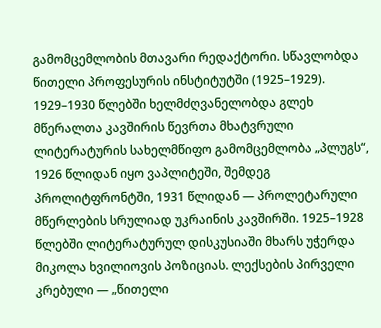გამომცემლობის მთავარი რედაქტორი. სწავლობდა წითელი პროფესურის ინსტიტუტში (1925–1929). 1929–1930 წლებში ხელმძღვანელობდა გლეხ მწერალთა კავშირის წევრთა მხატვრული ლიტერატურის სახელმწიფო გამომცემლობა „პლუგს“, 1926 წლიდან იყო ვაპლიტეში, შემდეგ პროლიტფრონტში, 1931 წლიდან — პროლეტარული მწერლების სრულიად უკრაინის კავშირში. 1925–1928 წლებში ლიტერატურულ დისკუსიაში მხარს უჭერდა მიკოლა ხვილიოვის პოზიციას. ლექსების პირველი კრებული — „წითელი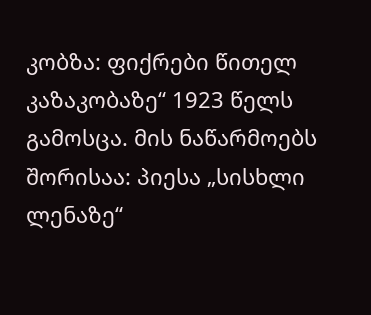კობზა: ფიქრები წითელ კაზაკობაზე“ 1923 წელს გამოსცა. მის ნაწარმოებს შორისაა: პიესა „სისხლი ლენაზე“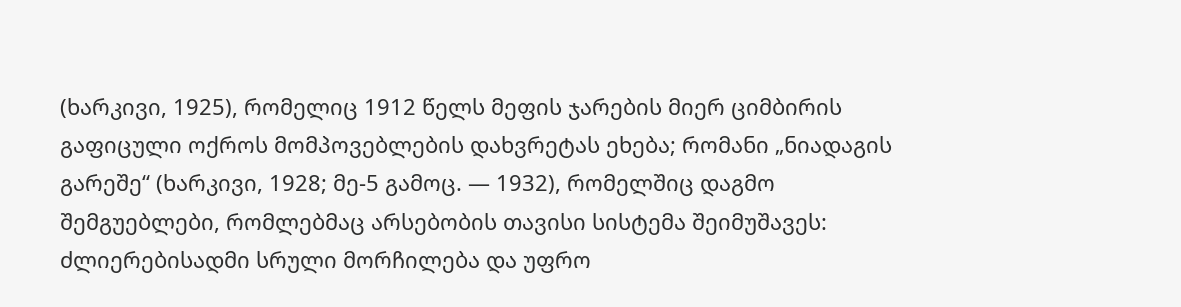(ხარკივი, 1925), რომელიც 1912 წელს მეფის ჯარების მიერ ციმბირის გაფიცული ოქროს მომპოვებლების დახვრეტას ეხება; რომანი „ნიადაგის გარეშე“ (ხარკივი, 1928; მე-5 გამოც. — 1932), რომელშიც დაგმო შემგუებლები, რომლებმაც არსებობის თავისი სისტემა შეიმუშავეს: ძლიერებისადმი სრული მორჩილება და უფრო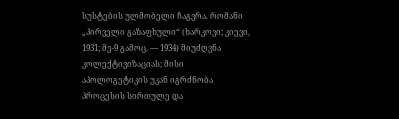სუსტების ულმობელი ჩაგვრა. რომანი „პირველი გაზაფხული“ (ხარკოვი; კიევი, 1931; მე-9 გამოც. — 1934) მიუძღვნა კოლექტივიზაციას; მისი აპოლოგეტიკის უკან იგრძნობა პროცესის სირთულე და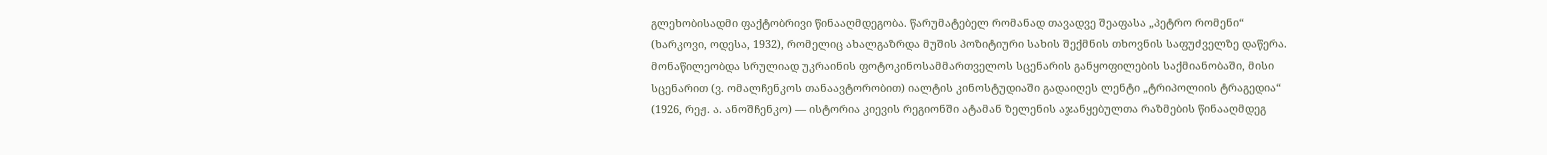გლეხობისადმი ფაქტობრივი წინააღმდეგობა. წარუმატებელ რომანად თავადვე შეაფასა „პეტრო რომენი“ (ხარკოვი, ოდესა, 1932), რომელიც ახალგაზრდა მუშის პოზიტიური სახის შექმნის თხოვნის საფუძველზე დაწერა. მონაწილეობდა სრულიად უკრაინის ფოტოკინოსამმართველოს სცენარის განყოფილების საქმიანობაში, მისი სცენარით (ვ. ომალჩენკოს თანაავტორობით) იალტის კინოსტუდიაში გადაიღეს ლენტი „ტრიპოლიის ტრაგედია“ (1926, რეჟ. ა. ანოშჩენკო) — ისტორია კიევის რეგიონში ატამან ზელენის აჯანყებულთა რაზმების წინააღმდეგ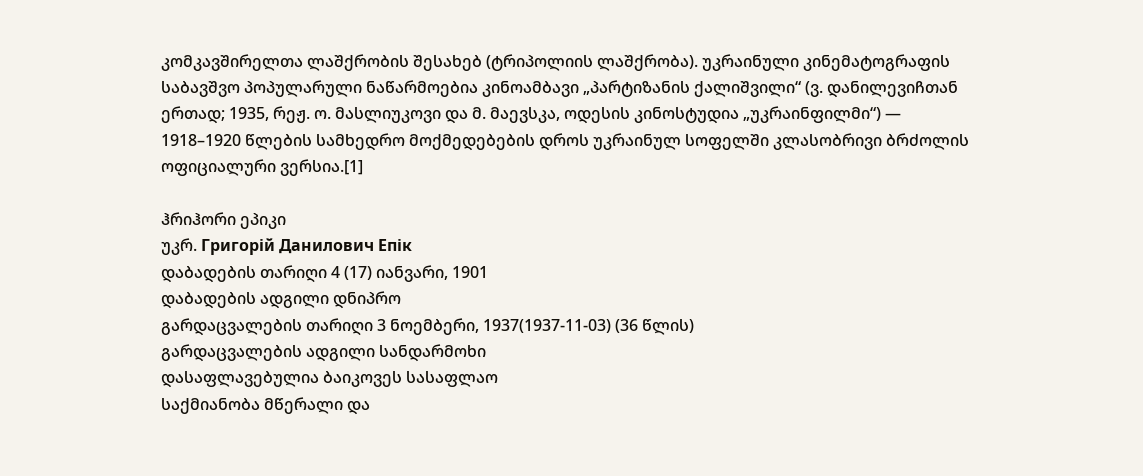კომკავშირელთა ლაშქრობის შესახებ (ტრიპოლიის ლაშქრობა). უკრაინული კინემატოგრაფის საბავშვო პოპულარული ნაწარმოებია კინოამბავი „პარტიზანის ქალიშვილი“ (ვ. დანილევიჩთან ერთად; 1935, რეჟ. ო. მასლიუკოვი და მ. მაევსკა, ოდესის კინოსტუდია „უკრაინფილმი“) — 1918–1920 წლების სამხედრო მოქმედებების დროს უკრაინულ სოფელში კლასობრივი ბრძოლის ოფიციალური ვერსია.[1]

ჰრიჰორი ეპიკი
უკრ. Григорій Данилович Епік
დაბადების თარიღი 4 (17) იანვარი, 1901
დაბადების ადგილი დნიპრო
გარდაცვალების თარიღი 3 ნოემბერი, 1937(1937-11-03) (36 წლის)
გარდაცვალების ადგილი სანდარმოხი
დასაფლავებულია ბაიკოვეს სასაფლაო
საქმიანობა მწერალი და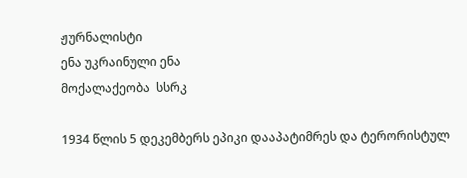ჟურნალისტი
ენა უკრაინული ენა
მოქალაქეობა  სსრკ

1934 წლის 5 დეკემბერს ეპიკი დააპატიმრეს და ტერორისტულ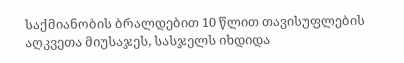საქმიანობის ბრალდებით 10 წლით თავისუფლების აღკვეთა მიუსაჯეს, სასჯელს იხდიდა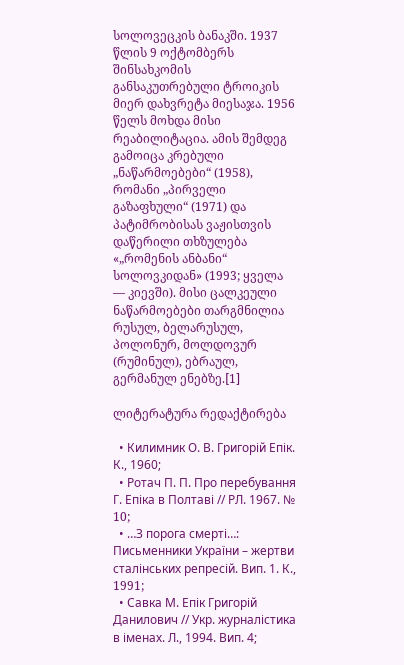სოლოვეცკის ბანაკში. 1937 წლის 9 ოქტომბერს შინსახკომის განსაკუთრებული ტროიკის მიერ დახვრეტა მიესაჯა. 1956 წელს მოხდა მისი რეაბილიტაცია. ამის შემდეგ გამოიცა კრებული „ნაწარმოებები“ (1958), რომანი „პირველი გაზაფხული“ (1971) და პატიმრობისას ვაჟისთვის დაწერილი თხზულება «„რომენის ანბანი“ სოლოვკიდან» (1993; ყველა — კიევში). მისი ცალკეული ნაწარმოებები თარგმნილია რუსულ, ბელარუსულ, პოლონურ, მოლდოვურ (რუმინულ), ებრაულ, გერმანულ ენებზე.[1]

ლიტერატურა რედაქტირება

  • Килимник О. В. Григорій Епік. К., 1960;
  • Ротач П. П. Про перебування Г. Епіка в Полтаві // РЛ. 1967. № 10;
  • …З порога смерті…: Письменники України – жертви сталінських репресій. Вип. 1. К., 1991;
  • Савка М. Епік Григорій Данилович // Укр. журналістика в іменах. Л., 1994. Вип. 4;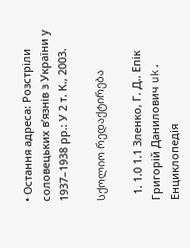• Остання адреса: Розстріли соловецьких в’язнів з України у 1937–1938 рр.: У 2 т. К., 2003.

სქოლიო რედაქტირება

  1. 1.0 1.1 Зленко, Г. Д.. Епік Григорій Данилович uk. Енциклопедія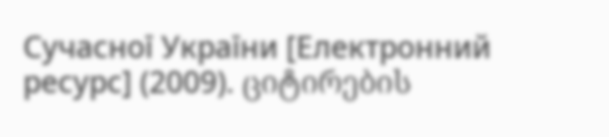Сучасної України [Електронний ресурс] (2009). ციტირების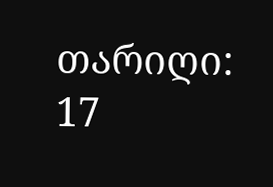თარიღი: 17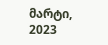მარტი, 2023